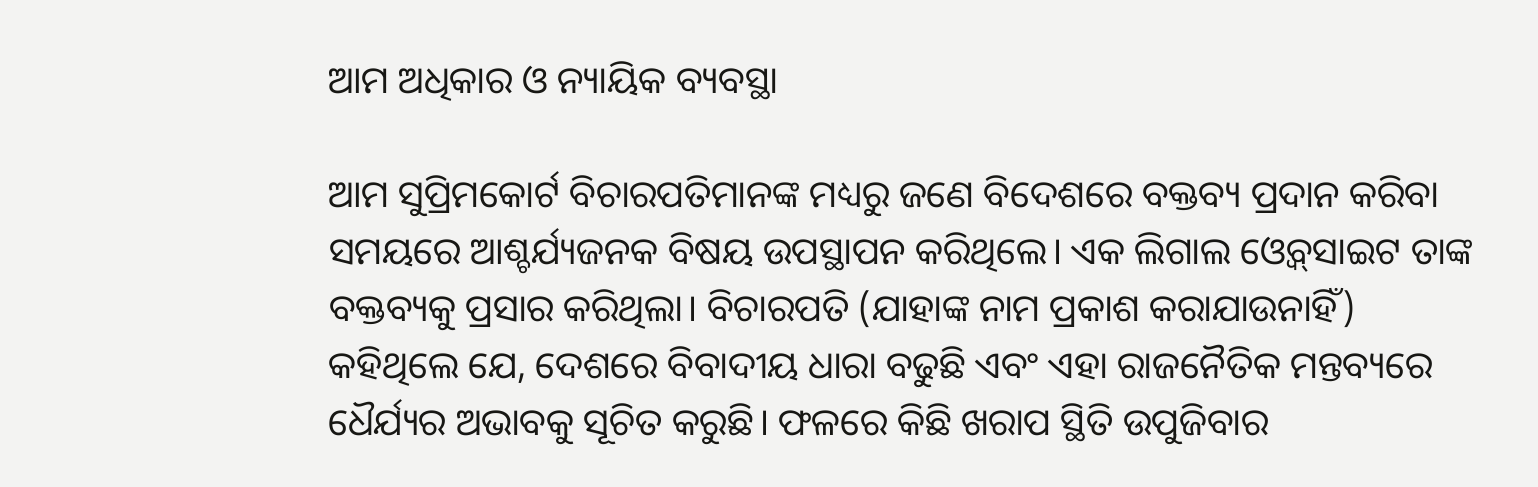ଆମ ଅଧିକାର ଓ ନ୍ୟାୟିକ ବ୍ୟବସ୍ଥା

ଆମ ସୁପ୍ରିମକୋର୍ଟ ବିଚାରପତିମାନଙ୍କ ମଧ୍ୟରୁ ଜଣେ ବିଦେଶରେ ବକ୍ତବ୍ୟ ପ୍ରଦାନ କରିବା ସମୟରେ ଆଶ୍ଚର୍ଯ୍ୟଜନକ ବିଷୟ ଉପସ୍ଥାପନ କରିଥିଲେ। ଏକ ଲିଗାଲ ଓ୍ବେବ୍‌ସାଇଟ ତାଙ୍କ ବକ୍ତବ୍ୟକୁ ପ୍ରସାର କରିଥିଲା। ବିଚାରପତି (ଯାହାଙ୍କ ନାମ ପ୍ରକାଶ କରାଯାଉନାହିଁ) କହିଥିଲେ ଯେ, ଦେଶରେ ବିବାଦୀୟ ଧାରା ବଢୁଛି ଏବଂ ଏହା ରାଜନୈତିକ ମନ୍ତବ୍ୟରେ ଧୈର୍ଯ୍ୟର ଅଭାବକୁ ସୂଚିତ କରୁଛି। ଫଳରେ କିଛି ଖରାପ ସ୍ଥିତି ଉପୁଜିବାର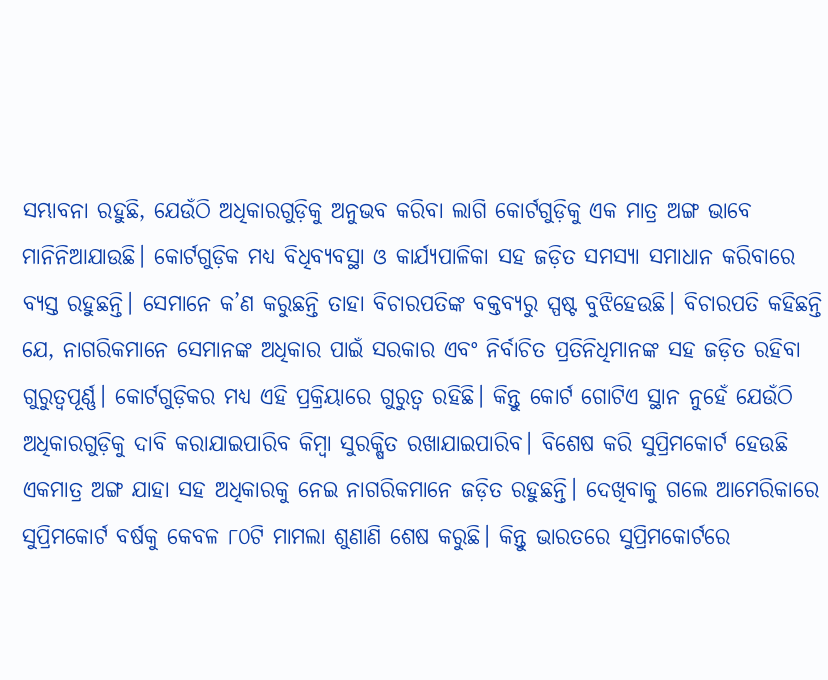ସମ୍ଭାବନା ରହୁଛି, ଯେଉଁଠି ଅଧିକାରଗୁଡ଼ିକୁ ଅନୁଭବ କରିବା ଲାଗି କୋର୍ଟଗୁଡ଼ିକୁ ଏକ ମାତ୍ର ଅଙ୍ଗ ଭାବେ ମାନିନିଆଯାଉଛି। କୋର୍ଟଗୁଡ଼ିକ ମଧ୍ୟ ବିଧିବ୍ୟବସ୍ଥା ଓ କାର୍ଯ୍ୟପାଳିକା ସହ ଜଡ଼ିତ ସମସ୍ୟା ସମାଧାନ କରିବାରେ ବ୍ୟସ୍ତ ରହୁଛନ୍ତି। ସେମାନେ କ’ଣ କରୁଛନ୍ତି ତାହା ବିଚାରପତିଙ୍କ ବକ୍ତବ୍ୟରୁ ସ୍ପଷ୍ଟ ବୁଝିହେଉଛି। ବିଚାରପତି କହିଛନ୍ତି ଯେ, ନାଗରିକମାନେ ସେମାନଙ୍କ ଅଧିକାର ପାଇଁ ସରକାର ଏବଂ ନିର୍ବାଚିତ ପ୍ରତିନିଧିମାନଙ୍କ ସହ ଜଡ଼ିତ ରହିବା ଗୁରୁତ୍ୱପୂର୍ଣ୍ଣ। କୋର୍ଟଗୁଡ଼ିକର ମଧ୍ୟ ଏହି ପ୍ରକ୍ରିୟାରେ ଗୁରୁତ୍ୱ ରହିଛି। କିନ୍ତୁ କୋର୍ଟ ଗୋଟିଏ ସ୍ଥାନ ନୁହେଁ ଯେଉଁଠି ଅଧିକାରଗୁଡ଼ିକୁ ଦାବି କରାଯାଇପାରିବ କିମ୍ବା ସୁରକ୍ଷିତ ରଖାଯାଇପାରିବ। ବିଶେଷ କରି ସୁପ୍ରିମକୋର୍ଟ ହେଉଛି ଏକମାତ୍ର ଅଙ୍ଗ ଯାହା ସହ ଅଧିକାରକୁ ନେଇ ନାଗରିକମାନେ ଜଡ଼ିତ ରହୁଛନ୍ତି। ଦେଖିବାକୁ ଗଲେ ଆମେରିକାରେ ସୁପ୍ରିମକୋର୍ଟ ବର୍ଷକୁ କେବଳ ୮୦ଟି ମାମଲା ଶୁଣାଣି ଶେଷ କରୁଛି। କିନ୍ତୁ ଭାରତରେ ସୁପ୍ରିମକୋର୍ଟରେ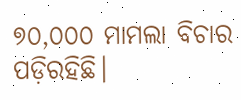୭୦,୦୦୦ ମାମଲା ବିଚାର ପଡ଼ିରହିଛି।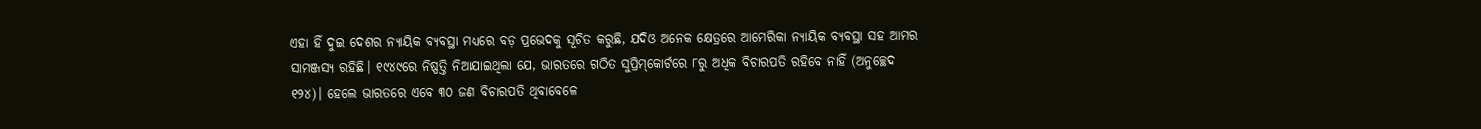ଏହା ହିଁ ଦୁଇ ଦେଶର ନ୍ୟାୟିକ ବ୍ୟବସ୍ଥା ମଧ୍ୟରେ ବଡ଼ ପ୍ରଭେଦକୁ ସୂଚିତ କରୁଛି, ଯଦିଓ ଅନେକ କ୍ଷେତ୍ରରେ ଆମେରିକା ନ୍ୟାୟିକ ବ୍ୟବସ୍ଥା ସହ ଆମର ସାମଞ୍ଜସ୍ୟ ରହିଛି। ୧୯୪୯ରେ ନିଷ୍ପତ୍ତି ନିଆଯାଇଥିଲା ଯେ, ଭାରତରେ ଗଠିତ ସୁପ୍ରିମ୍‌କୋର୍ଟରେ ୮ରୁ ଅଧିକ ବିଚାରପତି ରହିବେ ନାହିଁ (ଅନୁଚ୍ଛେଦ ୧୨୪)। ହେଲେ ଭାରତରେ ଏବେ ୩୦ ଜଣ ବିଚାରପତି ଥିବାବେଳେ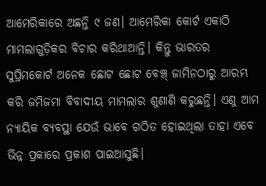ଆମେରିକାରେ ଅଛନ୍ତି ୯ ଜଣ। ଆମେରିକା କୋର୍ଟ ଏକାଠି ମାମଲାଗୁଡ଼ିକର ବିଚାର କରିଥାଆନ୍ତି। କିନ୍ତୁ ଭାରତର ସୁପ୍ରିମକୋର୍ଟ ଅନେକ ଛୋଟ ଛୋଟ ବେଞ୍ଚ୍‌ ଜାମିନଠାରୁ ଆରମ୍ଭ କରି ଜମିଜମା ବିବାଦୀୟ ମାମଲାର ଶୁଣାଣି କରୁଛନ୍ତି। ଏଣୁ ଆମ ନ୍ୟାୟିକ ବ୍ୟବସ୍ଥା ଯେଉଁ ଭାବେ ଗଠିତ ହୋଇଥିଲା ତାହା ଏବେ ଭିନ୍ନ ପ୍ରକାରେ ପ୍ରକାଶ ପାଇଆସୁଛି।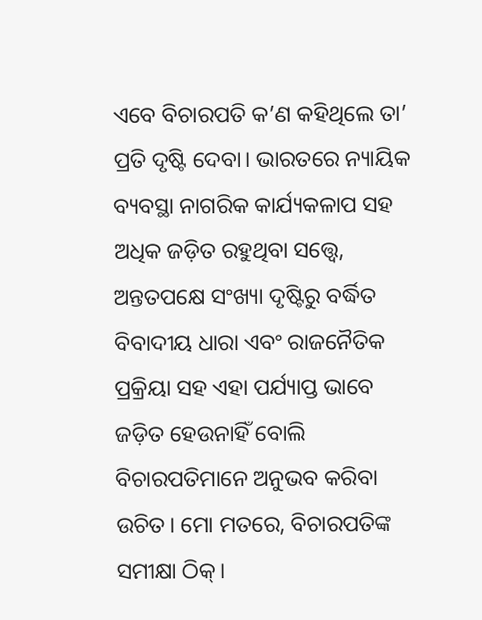ଏବେ ବିଚାରପତି କ’ଣ କହିଥିଲେ ତା’ ପ୍ରତି ଦୃଷ୍ଟି ଦେବା। ଭାରତରେ ନ୍ୟାୟିକ ବ୍ୟବସ୍ଥା ନାଗରିକ କାର୍ଯ୍ୟକଳାପ ସହ ଅଧିକ ଜଡ଼ିତ ରହୁଥିବା ସତ୍ତ୍ୱେ, ଅନ୍ତତପକ୍ଷେ ସଂଖ୍ୟା ଦୃଷ୍ଟିରୁ ବର୍ଦ୍ଧିତ ବିବାଦୀୟ ଧାରା ଏବଂ ରାଜନୈତିକ ପ୍ରକ୍ରିୟା ସହ ଏହା ପର୍ଯ୍ୟାପ୍ତ ଭାବେ ଜଡ଼ିତ ହେଉନାହିଁ ବୋଲି ବିଚାରପତିମାନେ ଅନୁଭବ କରିବା ଉଚିତ। ମୋ ମତରେ, ବିଚାରପତିଙ୍କ ସମୀକ୍ଷା ଠିକ୍‌।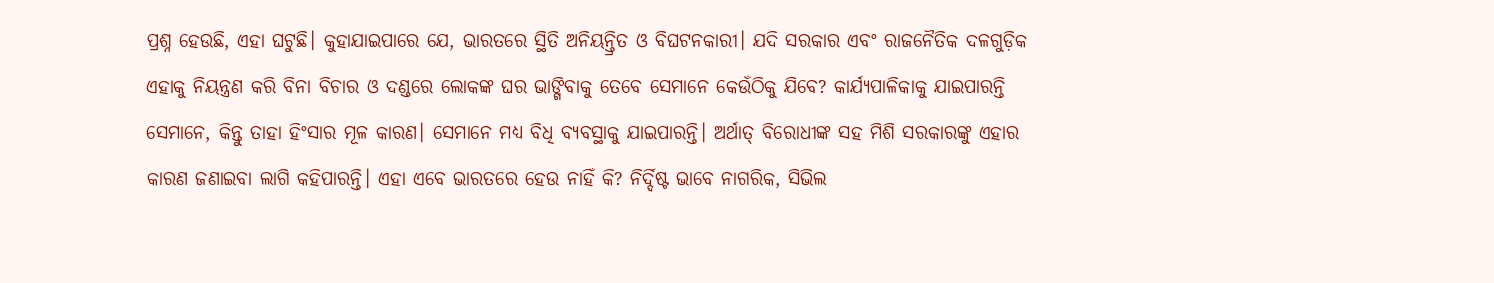ପ୍ରଶ୍ନ ହେଉଛି, ଏହା ଘଟୁଛି। କୁହାଯାଇପାରେ ଯେ, ଭାରତରେ ସ୍ଥିତି ଅନିୟନ୍ତ୍ରିତ ଓ ବିଘଟନକାରୀ। ଯଦି ସରକାର ଏବଂ ରାଜନୈତିକ ଦଳଗୁଡ଼ିକ ଏହାକୁ ନିୟନ୍ତ୍ରଣ କରି ବିନା ବିଚାର ଓ ଦଣ୍ଡରେ ଲୋକଙ୍କ ଘର ଭାଙ୍ଗିବାକୁ ତେବେ ସେମାନେ କେଉଁଠିକୁ ଯିବେ? କାର୍ଯ୍ୟପାଳିକାକୁ ଯାଇପାରନ୍ତି ସେମାନେ, କିନ୍ତୁ ତାହା ହିଂସାର ମୂଳ କାରଣ। ସେମାନେ ମଧ୍ୟ ବିଧି ବ୍ୟବସ୍ଥାକୁ ଯାଇପାରନ୍ତି। ଅର୍ଥାତ୍‌ ବିରୋଧୀଙ୍କ ସହ ମିଶି ସରକାରଙ୍କୁ ଏହାର କାରଣ ଜଣାଇବା ଲାଗି କହିପାରନ୍ତି। ଏହା ଏବେ ଭାରତରେ ହେଉ ନାହିଁ କି? ନିର୍ଦ୍ଦିଷ୍ଟ ଭାବେ ନାଗରିକ, ସିଭିଲ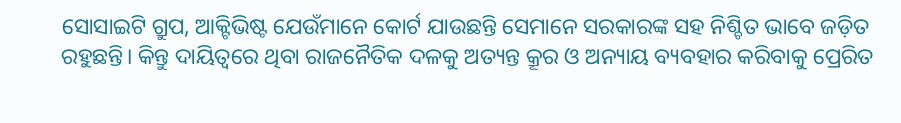ସୋସାଇଟି ଗ୍ରୁପ, ଆକ୍ଟିଭିଷ୍ଟ ଯେଉଁମାନେ କୋର୍ଟ ଯାଉଛନ୍ତି ସେମାନେ ସରକାରଙ୍କ ସହ ନିଶ୍ଚିତ ଭାବେ ଜଡ଼ିତ ରହୁଛନ୍ତି। କିନ୍ତୁ ଦାୟିତ୍ୱରେ ଥିବା ରାଜନୈତିକ ଦଳକୁ ଅତ୍ୟନ୍ତ କ୍ରୂର ଓ ଅନ୍ୟାୟ ବ୍ୟବହାର କରିବାକୁ ପ୍ରେରିତ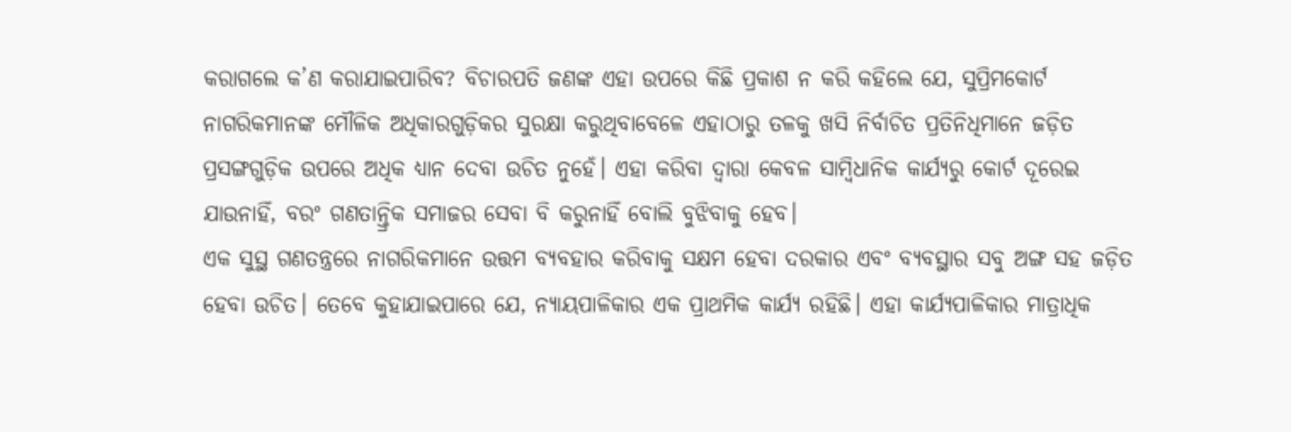କରାଗଲେ କ’ଣ କରାଯାଇପାରିବ? ବିଚାରପତି ଜଣଙ୍କ ଏହା ଉପରେ କିଛି ପ୍ରକାଶ ନ କରି କହିଲେ ଯେ, ସୁପ୍ରିମକୋର୍ଟ ନାଗରିକମାନଙ୍କ ମୌଳିକ ଅଧିକାରଗୁଡ଼ିକର ସୁରକ୍ଷା କରୁଥିବାବେଳେ ଏହାଠାରୁ ତଳକୁ ଖସି ନିର୍ବାଚିତ ପ୍ରତିନିଧିମାନେ ଜଡ଼ିତ ପ୍ରସଙ୍ଗଗୁଡ଼ିକ ଉପରେ ଅଧିକ ଧ୍ୟାନ ଦେବା ଉଚିତ ନୁହେଁ। ଏହା କରିବା ଦ୍ୱାରା କେବଳ ସାମ୍ବିଧାନିକ କାର୍ଯ୍ୟରୁ କୋର୍ଟ ଦୂରେଇ ଯାଉନାହିଁ, ବରଂ ଗଣତାନ୍ତ୍ରିକ ସମାଜର ସେବା ବି କରୁନାହିଁ ବୋଲି ବୁଝିବାକୁ ହେବ।
ଏକ ସୁସ୍ଥ ଗଣତନ୍ତ୍ରରେ ନାଗରିକମାନେ ଉତ୍ତମ ବ୍ୟବହାର କରିବାକୁ ସକ୍ଷମ ହେବା ଦରକାର ଏବଂ ବ୍ୟବସ୍ଥାର ସବୁ ଅଙ୍ଗ ସହ ଜଡ଼ିତ ହେବା ଉଚିତ। ତେବେ କୁହାଯାଇପାରେ ଯେ, ନ୍ୟାୟପାଳିକାର ଏକ ପ୍ରାଥମିକ କାର୍ଯ୍ୟ ରହିଛି। ଏହା କାର୍ଯ୍ୟପାଳିକାର ମାତ୍ରାଧିକ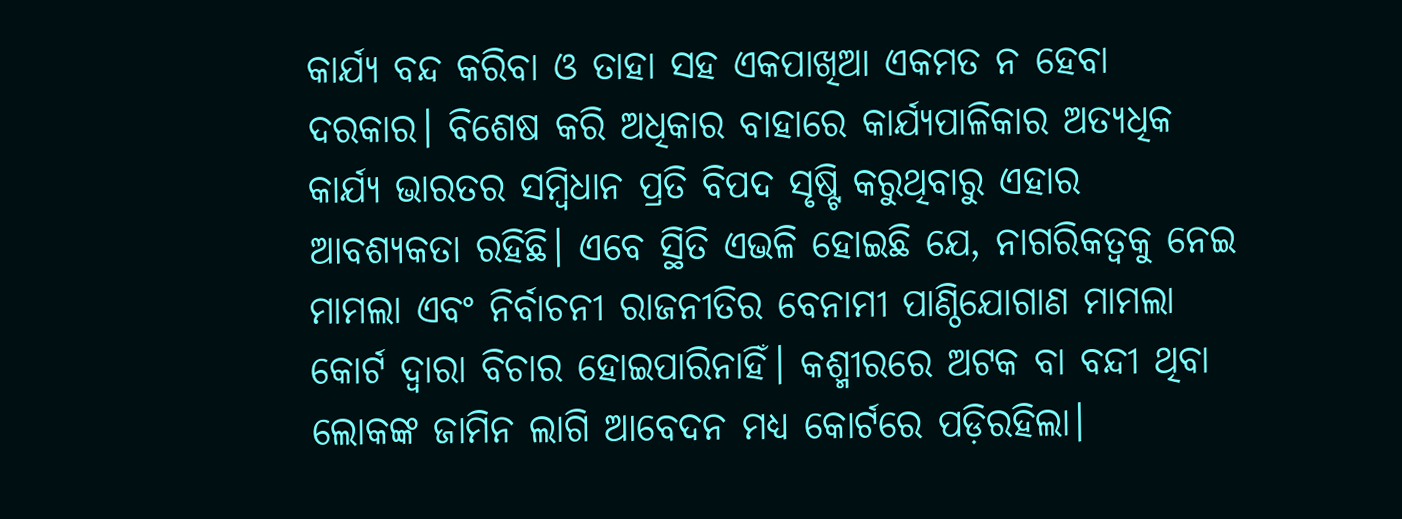କାର୍ଯ୍ୟ ବନ୍ଦ କରିବା ଓ ତାହା ସହ ଏକପାଖିଆ ଏକମତ ନ ହେବା ଦରକାର। ବିଶେଷ କରି ଅଧିକାର ବାହାରେ କାର୍ଯ୍ୟପାଳିକାର ଅତ୍ୟଧିକ କାର୍ଯ୍ୟ ଭାରତର ସମ୍ବିଧାନ ପ୍ରତି ବିପଦ ସୃଷ୍ଟି କରୁଥିବାରୁ ଏହାର ଆବଶ୍ୟକତା ରହିଛି। ଏବେ ସ୍ଥିତି ଏଭଳି ହୋଇଛି ଯେ, ନାଗରିକତ୍ୱକୁ ନେଇ ମାମଲା ଏବଂ ନିର୍ବାଚନୀ ରାଜନୀତିର ବେନାମୀ ପାଣ୍ଠିଯୋଗାଣ ମାମଲା କୋର୍ଟ ଦ୍ୱାରା ବିଚାର ହୋଇପାରିନାହିଁ। କଶ୍ମୀରରେ ଅଟକ ବା ବନ୍ଦୀ ଥିବା ଲୋକଙ୍କ ଜାମିନ ଲାଗି ଆବେଦନ ମଧ୍ୟ କୋର୍ଟରେ ପଡ଼ିରହିଲା।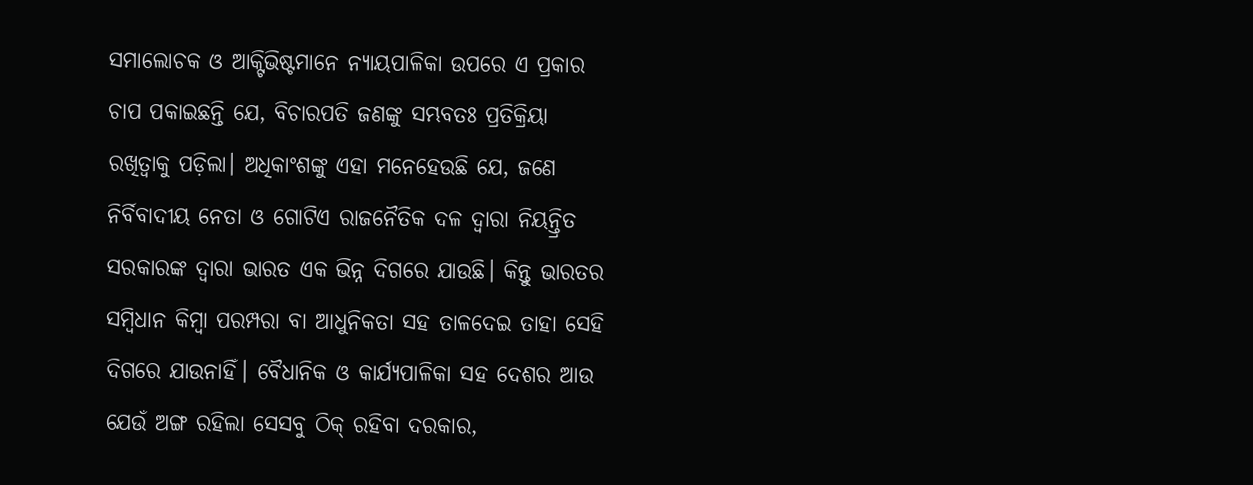ସମାଲୋଚକ ଓ ଆକ୍ଟିଭିଷ୍ଟମାନେ ନ୍ୟାୟପାଳିକା ଉପରେ ଏ ପ୍ରକାର ଚାପ ପକାଇଛନ୍ତି ଯେ, ବିଚାରପତି ଜଣଙ୍କୁ ସମ୍ଭବତଃ ପ୍ରତିକ୍ରିୟା ରଖିତ୍ବାକୁ ପଡ଼ିଲା। ଅଧିକାଂଶଙ୍କୁ ଏହା ମନେହେଉଛି ଯେ, ଜଣେ ନିର୍ବିବାଦୀୟ ନେତା ଓ ଗୋଟିଏ ରାଜନୈତିକ ଦଳ ଦ୍ୱାରା ନିୟନ୍ତ୍ରିତ ସରକାରଙ୍କ ଦ୍ୱାରା ଭାରତ ଏକ ଭିନ୍ନ ଦିଗରେ ଯାଉଛି। କିନ୍ତୁ ଭାରତର ସମ୍ବିଧାନ କିମ୍ବା ପରମ୍ପରା ବା ଆଧୁନିକତା ସହ ତାଳଦେଇ ତାହା ସେହି ଦିଗରେ ଯାଉନାହିଁ। ବୈଧାନିକ ଓ କାର୍ଯ୍ୟପାଳିକା ସହ ଦେଶର ଆଉ ଯେଉଁ ଅଙ୍ଗ ରହିଲା ସେସବୁ ଠିକ୍‌ ରହିବା ଦରକାର,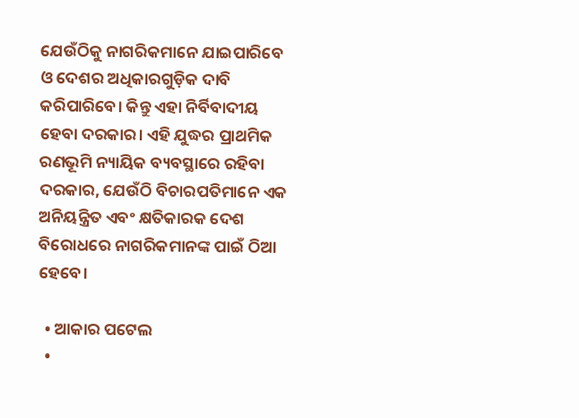ଯେଉଁଠିକୁ ନାଗରିକମାନେ ଯାଇପାରିବେ ଓ ଦେଶର ଅଧିକାରଗୁଡ଼ିକ ଦାବି କରିପାରିବେ। କିନ୍ତୁ ଏହା ନିର୍ବିବାଦୀୟ ହେବା ଦରକାର। ଏହି ଯୁଦ୍ଧର ପ୍ରାଥମିକ ରଣଭୂମି ନ୍ୟାୟିକ ବ୍ୟବସ୍ଥାରେ ରହିବା ଦରକାର, ଯେଉଁଠି ବିଚାରପତିମାନେ ଏକ ଅନିୟନ୍ତ୍ରିତ ଏବଂ କ୍ଷତିକାରକ ଦେଶ ବିରୋଧରେ ନାଗରିକମାନଙ୍କ ପାଇଁ ଠିଆ ହେବେ।

  • ଆକାର ପଟେଲ
  •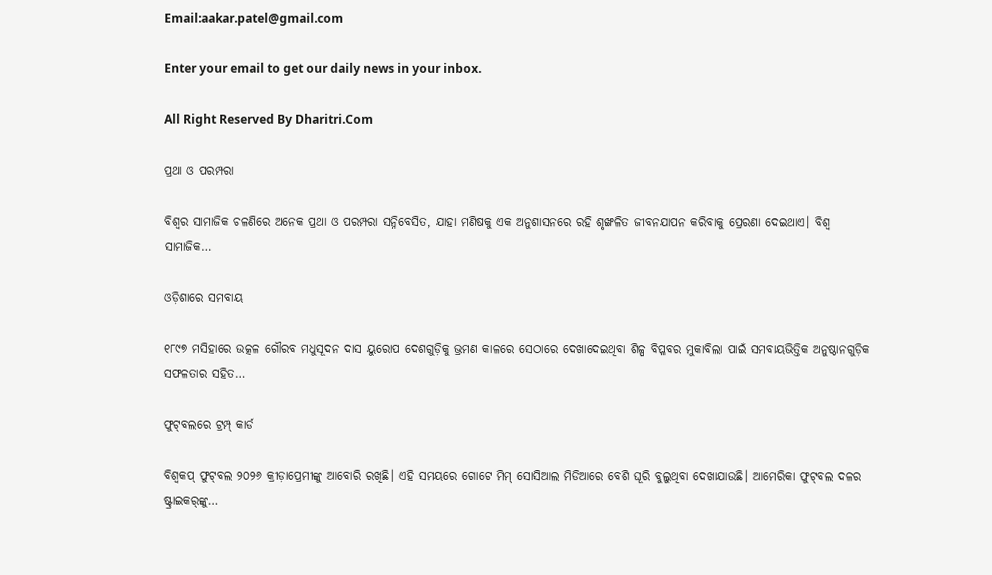Email:aakar.patel@gmail.com

Enter your email to get our daily news in your inbox.

All Right Reserved By Dharitri.Com

ପ୍ରଥା ଓ ପରମ୍ପରା

ବିଶ୍ୱର ସାମାଜିକ ଚଳଣିରେ ଅନେକ ପ୍ରଥା ଓ ପରମ୍ପରା ସନ୍ନିବେସିତ, ଯାହା ମଣିଷକୁ ଏକ ଅନୁଶାସନରେ ରହି ଶୃଙ୍ଖଳିତ ଜୀବନଯାପନ କରିବାକୁ ପ୍ରେରଣା ଦେଇଥାଏ। ବିଶ୍ୱ ସାମାଜିକ…

ଓଡ଼ିଶାରେ ସମବାୟ

୧୮୯୭ ମସିହାରେ ଉତ୍କଳ ଗୌରବ ମଧୁସୂଦନ ଦାସ ୟୁରୋପ ଦେଶଗୁଡ଼ିକୁ ଭ୍ରମଣ କାଳରେ ସେଠାରେ ଦେଖାଦେଇଥିବା ଶିଳ୍ପ ବିପ୍ଳବର ମୁକାବିଲା ପାଇଁ ସମବାୟଭିତ୍ତିକ ଅନୁଷ୍ଠାନଗୁଡ଼ିକ ସଫଳତାର ସହିତ…

ଫୁଟ୍‌ବଲରେ ଟ୍ରମ୍ପ୍‌ କାର୍ଡ

ବିଶ୍ୱକପ୍‌ ଫୁଟ୍‌ବଲ ୨୦୨୬ କ୍ରୀଡ଼ାପ୍ରେମୀଙ୍କୁ ଆବୋରି ରଖିଛି। ଏହି ସମୟରେ ଗୋଟେ ମିମ୍‌ ସୋସିଆଲ ମିଡିଆରେ ବେଶି ଘୂରି ବୁଲୁଥିବା ଦେଖାଯାଉଛି। ଆମେରିକା ଫୁଟ୍‌ବଲ ଦଳର ଷ୍ଟ୍ରାଇକର୍‌ଙ୍କୁ…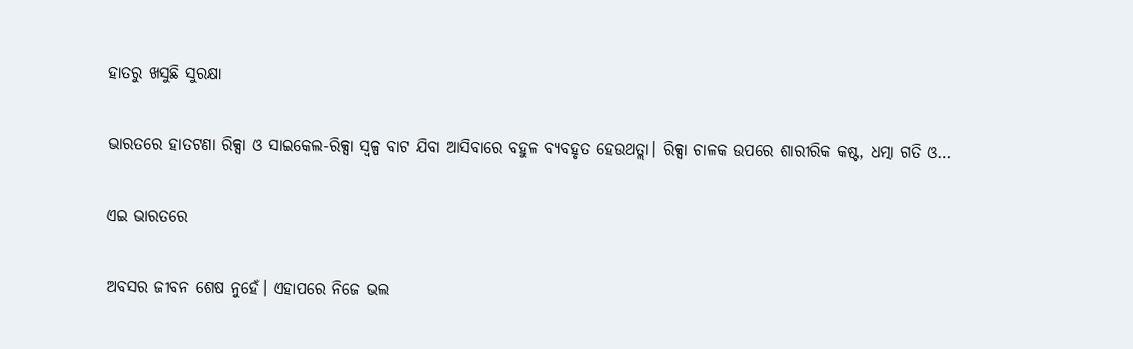ହାତରୁ ଖସୁଛି ସୁରକ୍ଷା

ଭାରତରେ ହାତଟଣା ରିକ୍ସା ଓ ସାଇକେଲ-ରିକ୍ସା ସ୍ବଳ୍ପ ବାଟ ଯିବା ଆସିବାରେ ବହୁଳ ବ୍ୟବହୃତ ହେଉଥତ୍ଲା। ରିକ୍ସା ଚାଳକ ଉପରେ ଶାରୀରିକ କଷ୍ଟ, ଧତ୍ମା ଗତି ଓ…

ଏଇ ଭାରତରେ

ଅବସର ଜୀବନ ଶେଷ ନୁହେଁ। ଏହାପରେ ନିଜେ ଭଲ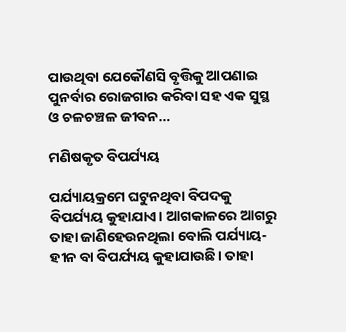ପାଉଥିବା ଯେକୌଣସି ବୃତ୍ତିକୁ ଆପଣାଇ ପୁନର୍ବାର ରୋଜଗାର କରିବା ସହ ଏକ ସୁସ୍ଥ ଓ ଚଳଚଞ୍ଚଳ ଜୀବନ…

ମଣିଷକୃତ ବିପର୍ଯ୍ୟୟ

ପର୍ଯ୍ୟାୟକ୍ରମେ ଘଟୁନଥିବା ବିପଦକୁ ବିପର୍ଯ୍ୟୟ କୁହାଯାଏ। ଆଗକାଳରେ ଆଗରୁ ତାହା ଜାଣିହେଉନଥିଲା ବୋଲି ପର୍ଯ୍ୟାୟ-ହୀନ ବା ବିପର୍ଯ୍ୟୟ କୁହାଯାଉଛି। ତାହା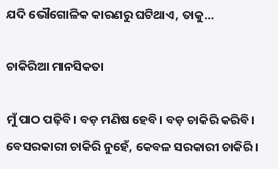ଯଦି ଭୌଗୋଳିକ କାରଣରୁ ଘଟିଥାଏ, ତାକୁ…

ଚାକିରିଆ ମାନସିକତା

ମୁଁ ପାଠ ପଢ଼ିବି। ବଡ଼ ମଣିଷ ହେବି। ବଡ଼ ଚାକିରି କରିବି। ବେସରକାରୀ ଚାକିରି ନୁହେଁ, କେବଳ ସରକାରୀ ଚାକିରି।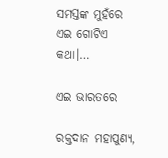ସମସ୍ତଙ୍କ ମୁହଁରେ ଏଇ ଗୋଟିଏ କଥା।…

ଏଇ ଭାରତରେ

ରକ୍ତଦାନ ମହାପୁଣ୍ୟ,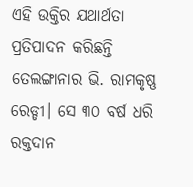ଏହି ଉକ୍ତିର ଯଥାର୍ଥତା ପ୍ରତିପାଦନ କରିଛନ୍ତି ତେଲଙ୍ଗାନାର ଭି. ରାମକୃଷ୍ଣ ରେଡ୍ଡୀ। ସେ ୩୦ ବର୍ଷ ଧରି ରକ୍ତଦାନ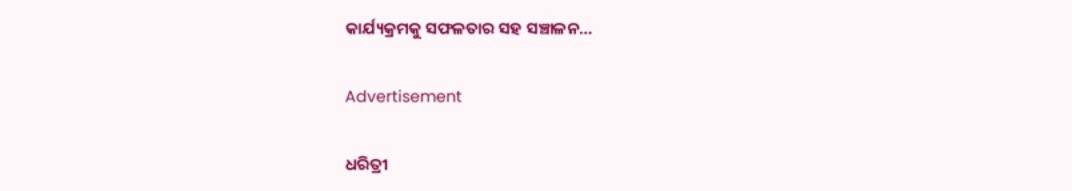କାର୍ଯ୍ୟକ୍ରମକୁ ସଫଳତାର ସହ ସଞ୍ଚାଳନ…

Advertisement

ଧରିତ୍ରୀ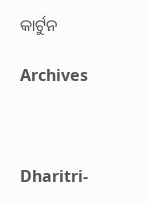କାର୍ଟୁନ

Archives



Dharitri-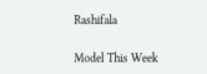Rashifala

Model This Week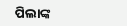ପିଲାଙ୍କ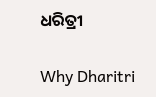ଧରିତ୍ରୀ

Why Dharitri